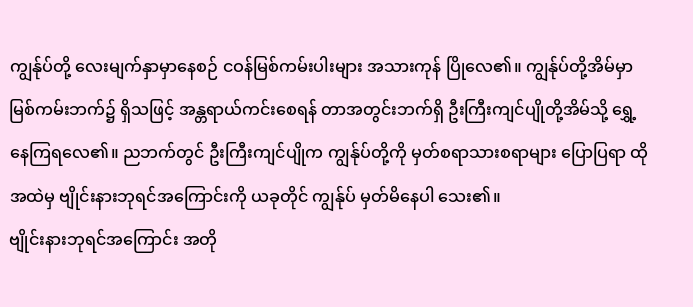ကျွန်ုပ်တို့ လေးမျက်နှာမှာနေစဉ် ငဝန်မြစ်ကမ်းပါးများ အသားကုန် ပြိုလေ၏။ ကျွန်ုပ်တို့အိမ်မှာ မြစ်ကမ်းဘက်၌ ရှိသဖြင့် အန္တရာယ်ကင်းစေရန် တာအတွင်းဘက်ရှိ ဦးကြီးကျင်ပျိုတို့အိမ်သို့ ရွှေ့နေကြရလေ၏။ ညဘက်တွင် ဦးကြီးကျင်ပျိုက ကျွန်ုပ်တို့ကို မှတ်စရာသားစရာများ ပြောပြရာ ထိုအထဲမှ ဗျိုင်းနားဘုရင်အကြောင်းကို ယခုတိုင် ကျွန်ုပ် မှတ်မိနေပါ သေး၏။
ဗျိုင်းနားဘုရင်အကြောင်း အတို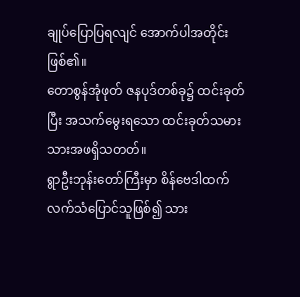ချုပ်ပြောပြရလျင် အောက်ပါအတိုင်း ဖြစ်၏။
တောစွန်အုံဖုတ် ဇနပုဒ်တစ်ခု၌ ထင်းခုတ်ပြီး အသက်မွေးရသော ထင်းခုတ်သမား သားအဖရှိသတတ်။
ရွာဦးဘုန်းတော်ကြီးမှာ စိန်ဗေဒါထက် လက်သံပြောင်သူဖြစ်၍ သား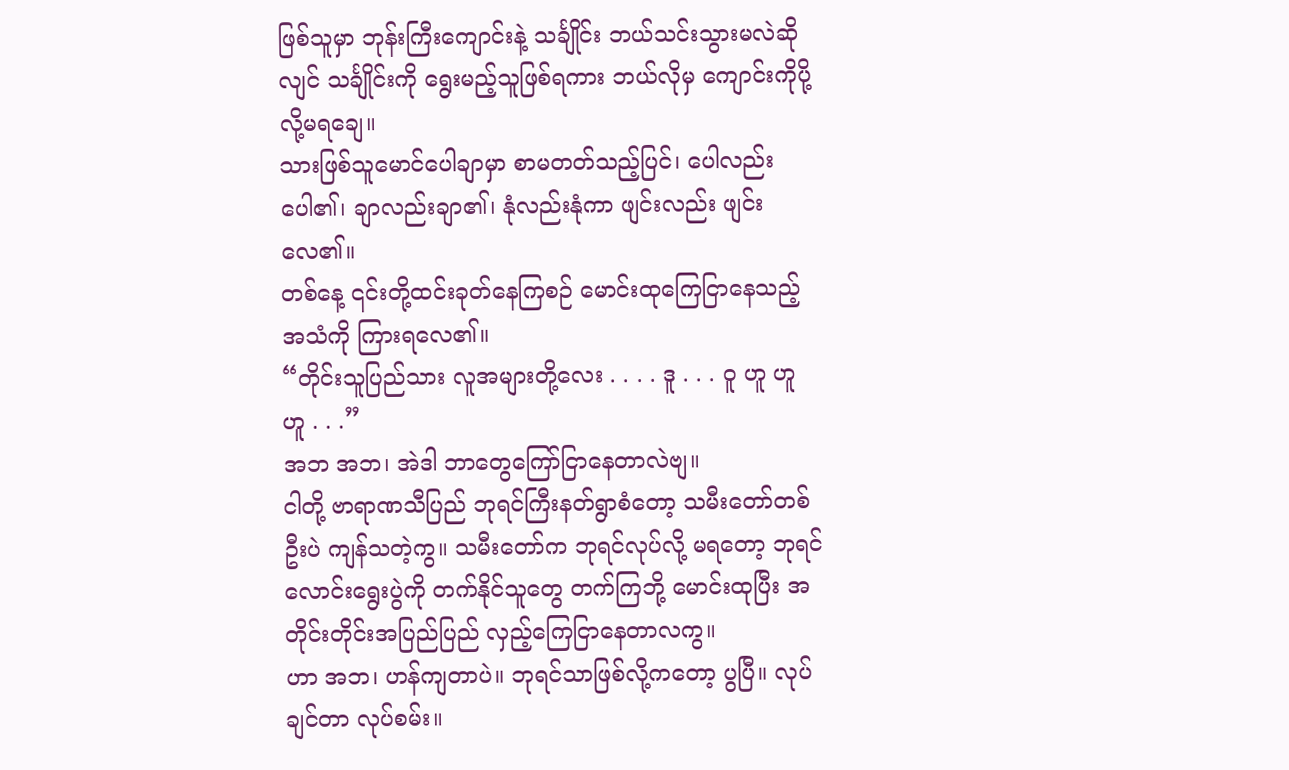ဖြစ်သူမှာ ဘုန်းကြီးကျောင်းနဲ့ သင်္ချိုင်း ဘယ်သင်းသွားမလဲဆိုလျင် သင်္ချိုင်းကို ရွေးမည့်သူဖြစ်ရကား ဘယ်လိုမှ ကျောင်းကိုပို့လို့မရချေ။
သားဖြစ်သူမောင်ပေါချာမှာ စာမတတ်သည့်ပြင်၊ ပေါလည်းပေါ၏၊ ချာလည်းချာ၏၊ နုံလည်းနုံကာ ဖျင်းလည်း ဖျင်းလေ၏။
တစ်နေ့ ၎င်းတို့ထင်းခုတ်နေကြစဉ် မောင်းထုကြေငြာနေသည့်အသံကို ကြားရလေ၏။
“တိုင်းသူပြည်သား လူအများတို့လေး . . . . ဒူ . . . ဝူ ဟူ ဟူ ဟူ . . .”
အဘ အဘ၊ အဲဒါ ဘာတွေကြော်ငြာနေတာလဲဗျ။
ငါတို့ ဗာရာဏသီပြည် ဘုရင်ကြီးနတ်ရွာစံတော့ သမီးတော်တစ်ဦးပဲ ကျန်သတဲ့ကွ။ သမီးတော်က ဘုရင်လုပ်လို့ မရတော့ ဘုရင်လောင်းရွေးပွဲကို တက်နိုင်သူတွေ တက်ကြဘို့ မောင်းထုပြီး အတိုင်းတိုင်းအပြည်ပြည် လှည့်ကြေငြာနေတာလကွ။
ဟာ အဘ၊ ဟန်ကျတာပဲ။ ဘုရင်သာဖြစ်လို့ကတော့ ပွပြီ။ လုပ်ချင်တာ လုပ်စမ်း။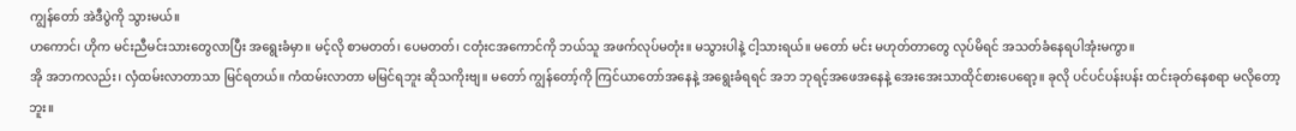ကျွန်တော် အဲဒီပွဲကို သွားမယ်။
ဟကောင်၊ ဟိုက မင်းညီမင်းသားတွေလာပြီး အရွေးခံမှာ။ မင့်လို စာမတတ်၊ ပေမတတ်၊ ငတုံးငအကောင်ကို ဘယ်သူ အဖက်လုပ်မတုံး။ မသွားပါနဲ့ ငါ့သားရယ်။ မတော် မင်း မဟုတ်တာတွေ လုပ်မိရင် အသတ်ခံနေရပါအုံးမကွာ။
အို အဘကလည်း၊ လှံထမ်းလာတာသာ မြင်ရတယ်။ ကံထမ်းလာတာ မမြင်ရဘူး ဆိုသကိုးဗျ။ မတော် ကျွန်တော့်ကို ကြင်ယာတော်အနေနဲ့ အရွေးခံရရင် အဘ ဘုရင့်အဖေအနေနဲ့ အေးအေးသာထိုင်စားပေရော့။ ခုလို ပင်ပင်ပန်းပန်း ထင်းခုတ်နေစရာ မလိုတော့ဘူး။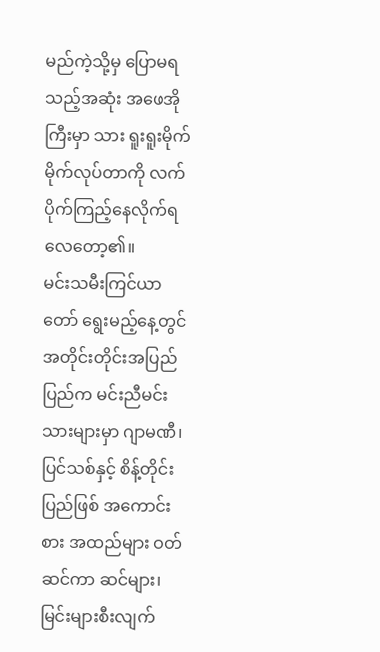မည်ကဲ့သို့မှ ပြောမရသည့်အဆုံး အဖေအိုကြီးမှာ သား ရူးရူးမိုက်မိုက်လုပ်တာကို လက်ပိုက်ကြည့်နေလိုက်ရ လေတော့၏။
မင်းသမီးကြင်ယာတော် ရွေးမည့်နေ့တွင် အတိုင်းတိုင်းအပြည်ပြည်က မင်းညီမင်းသားများမှာ ဂျာမဏီ၊ ပြင်သစ်နှင့် စိန့်တိုင်းပြည်ဖြစ် အကောင်းစား အထည်များ ဝတ်ဆင်ကာ ဆင်များ၊ မြင်းများစီးလျက်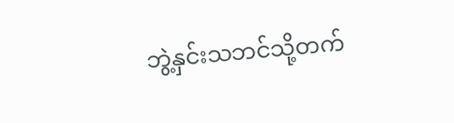ဘွဲ့နှင်းသဘင်သို့တက်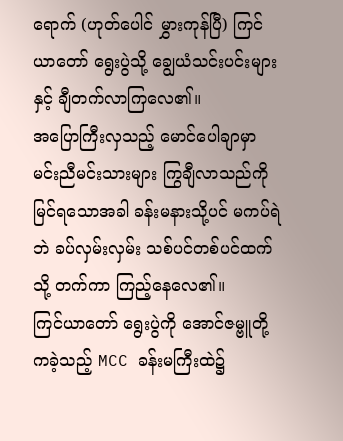ရောက် (ဟုတ်ပေါင် မွှားကုန်ပြီ) ကြင်ယာတော် ရွေးပွဲသို့ ချွေယံသင်းပင်းများနှင့် ချီတက်လာကြလေ၏။
အပြောကြီးလှသည့် မောင်ပေါချာမှာ မင်းညီမင်းသားများ ကြွချီလာသည်ကို မြင်ရသောအခါ ခန်းမနားသို့ပင် မကပ်ရဲဘဲ ခပ်လှမ်းလှမ်း သစ်ပင်တစ်ပင်ထက်သို့ တက်ကာ ကြည့်နေလေ၏။
ကြင်ယာတော် ရွေးပွဲကို အောင်ဇမ္ဗူတို့ကခဲ့သည့် MCC ခန်းမကြီးထဲ၌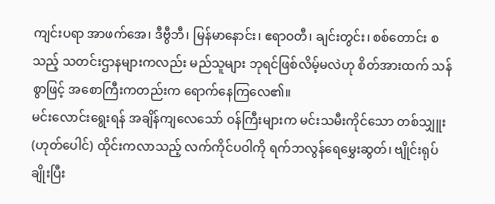ကျင်းပရာ အာဖက်အေ၊ ဒီဗွီဘီ၊ မြန်မာနောင်း၊ ဧရာဝတီ၊ ချင်းတွင်း၊ စစ်တောင်း စသည့် သတင်းဌာနများကလည်း မည်သူများ ဘုရင်ဖြစ်လိမ့်မလဲဟု စိတ်အားထက် သန်စွာဖြင့် အစောကြီးကတည်းက ရောက်နေကြလေ၏။
မင်းလောင်းရွေးရန် အချိန်ကျလေသော် ဝန်ကြီးများက မင်းသမီးကိုင်သော တစ်သျှူး (ဟုတ်ပေါင်) ထိုင်းကလာသည့် လက်ကိုင်ပဝါကို ရက်ဘလွန်ရေမွှေးဆွတ်၊ ဗျိုင်းရုပ်ချိုးပြီး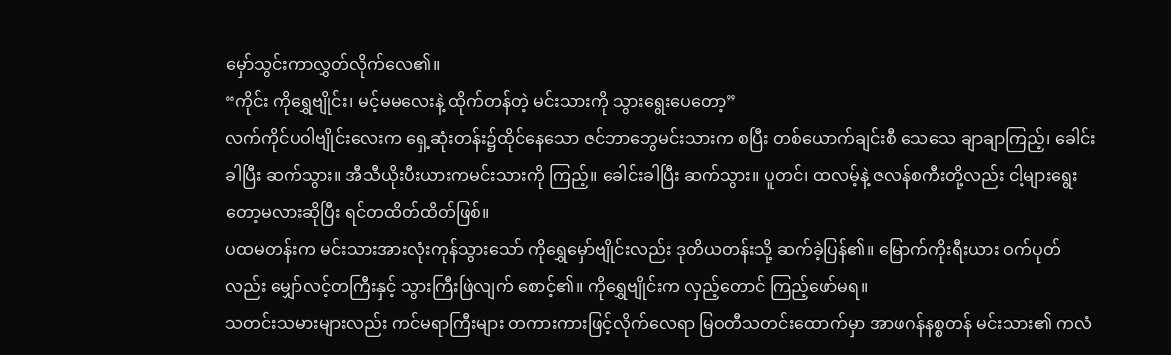မှော်သွင်းကာလွှတ်လိုက်လေ၏။
“ကိုင်း ကိုရွှေဗျိုင်း၊ မင့်မမလေးနဲ့ ထိုက်တန်တဲ့ မင်းသားကို သွားရွေးပေတော့”
လက်ကိုင်ပဝါဗျိုင်းလေးက ရှေ့ဆုံးတန်း၌ထိုင်နေသော ဇင်ဘာဘွေမင်းသားက စပြီး တစ်ယောက်ချင်းစီ သေသေ ချာချာကြည့်၊ ခေါင်းခါပြီး ဆက်သွား။ အီသီယိုးပီးယားကမင်းသားကို ကြည့်။ ခေါင်းခါပြီး ဆက်သွား။ ပူတင်၊ ထလမ့်နဲ့ ဇလန်စကီးတို့လည်း ငါ့များရွေးတော့မလားဆိုပြီး ရင်တထိတ်ထိတ်ဖြစ်။
ပထမတန်းက မင်းသားအားလုံးကုန်သွားသော် ကိုရွှေမှော်ဗျိုင်းလည်း ဒုတိယတန်းသို့ ဆက်ခဲ့ပြန်၏။ မြောက်ကိုးရီးယား ဝက်ပုတ်လည်း မျှော်လင့်တကြီးနှင့် သွားကြီးဖြဲလျက် စောင့်၏။ ကိုရွှေဗျိုင်းက လှည့်တောင် ကြည့်ဖော်မရ။
သတင်းသမားများလည်း ကင်မရာကြီးများ တကားကားဖြင့်လိုက်လေရာ မြဝတီသတင်းထောက်မှာ အာဖဂန်နစ္စတန် မင်းသား၏ ကလံ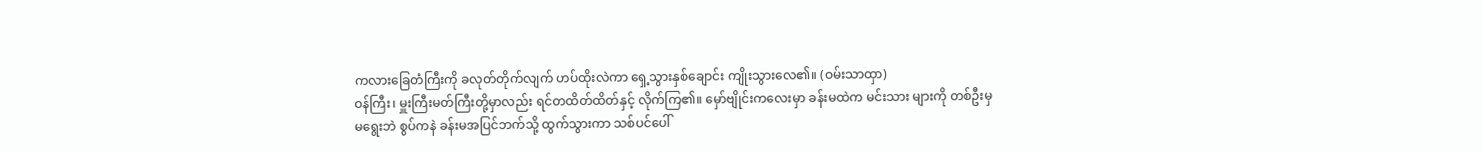ကလားခြေတံကြီးကို ခလုတ်တိုက်လျက် ဟပ်ထိုးလဲကာ ရှေ့သွားနှစ်ချောင်း ကျိုးသွားလေ၏။ (ဝမ်းသာထှာ)
ဝန်ကြီး၊ မှူးကြီးမတ်ကြီးတို့မှာလည်း ရင်တထိတ်ထိတ်နှင့် လိုက်ကြ၏။ မှော်ဗျိုင်းကလေးမှာ ခန်းမထဲက မင်းသား များကို တစ်ဦးမှ မရွေးဘဲ စွပ်ကနဲ ခန်းမအပြင်ဘက်သို့ ထွက်သွားကာ သစ်ပင်ပေါ်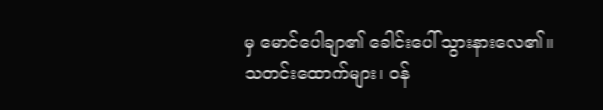မှ မောင်ပေါချာ၏ ခေါင်းပေါ် သွားနားလေ၏။
သတင်းထောက်များ၊ ဝန်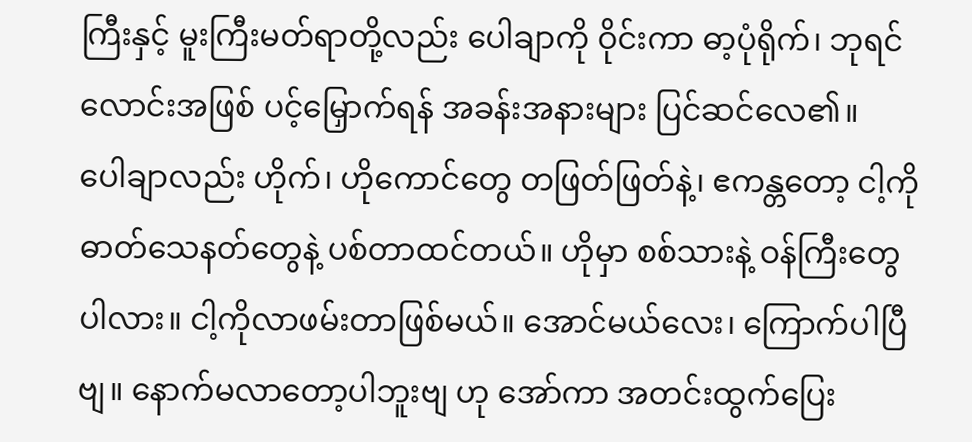ကြီးနှင့် မူးကြီးမတ်ရာတို့လည်း ပေါချာကို ဝိုင်းကာ ဓာ့ပုံရိုက်၊ ဘုရင်လောင်းအဖြစ် ပင့်မြှောက်ရန် အခန်းအနားများ ပြင်ဆင်လေ၏။
ပေါချာလည်း ဟိုက်၊ ဟိုကောင်တွေ တဖြတ်ဖြတ်နဲ့၊ ဧကန္တတော့ ငါ့ကို ဓာတ်သေနတ်တွေနဲ့ ပစ်တာထင်တယ်။ ဟိုမှာ စစ်သားနဲ့ ဝန်ကြီးတွေပါလား။ ငါ့ကိုလာဖမ်းတာဖြစ်မယ်။ အောင်မယ်လေး၊ ကြောက်ပါပြီဗျ။ နောက်မလာတော့ပါဘူးဗျ ဟု အော်ကာ အတင်းထွက်ပြေး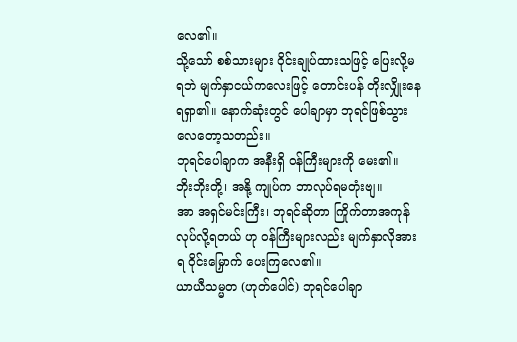လေ၏။
သို့သော် စစ်သားများ ဝိုင်းချုပ်ထားသဖြင့် ပြေးလို့မရဘဲ မျက်နှာငယ်ကလေးဖြင့် တောင်းပန် တိုးလျှိုးနေရရှာ၏။ နောက်ဆုံးတွင် ပေါချာမှာ ဘုရင်ဖြစ်သွားလေတော့သတည်း။
ဘုရင်ပေါချာက အနီးရှိ ဝန်ကြီးများကို မေး၏။
ဘိုးဘိုးတို့၊ အနို့ ကျုပ်က ဘာလုပ်ရမတုံးဗျ။
အာ အရှင်မင်းကြီး၊ ဘုရင်ဆိုတာ ကြိုက်တာအကုန်လုပ်လို့ရတယ် ဟု ဝန်ကြီးများလည်း မျက်နှာလိုအားရ ဝိုင်းမြှောက် ပေးကြလေ၏။
ယာယီသမ္မတ (ဟုတ်ပေါင်) ဘုရင်ပေါချာ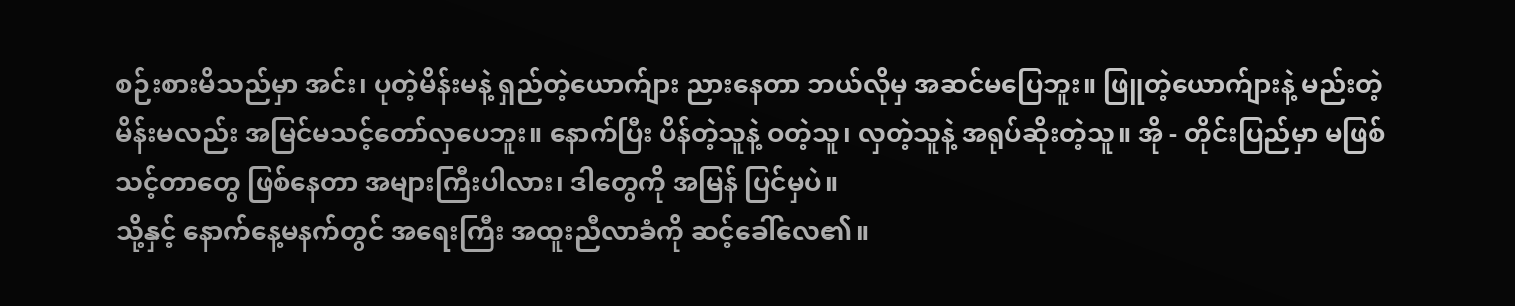စဉ်းစားမိသည်မှာ အင်း၊ ပုတဲ့မိန်းမနဲ့ ရှည်တဲ့ယောက်ျား ညားနေတာ ဘယ်လိုမှ အဆင်မပြေဘူး။ ဖြူတဲ့ယောက်ျားနဲ့ မည်းတဲ့မိန်းမလည်း အမြင်မသင့်တော်လှပေဘူး။ နောက်ပြီး ပိန်တဲ့သူနဲ့ ဝတဲ့သူ၊ လှတဲ့သူနဲ့ အရုပ်ဆိုးတဲ့သူ။ အို - တိုင်းပြည်မှာ မဖြစ်သင့်တာတွေ ဖြစ်နေတာ အများကြီးပါလား၊ ဒါတွေကို အမြန် ပြင်မှပဲ။
သို့နှင့် နောက်နေ့မနက်တွင် အရေးကြီး အထူးညီလာခံကို ဆင့်ခေါ်လေ၏။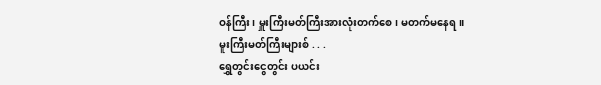ဝန်ကြီး၊ မှူးကြီးမတ်ကြီးအားလုံးတက်စေ၊ မတက်မနေရ။
မူးကြီးမတ်ကြီးများစ် . . .
ရွှေတွင်းငွေတွင်း ပယင်း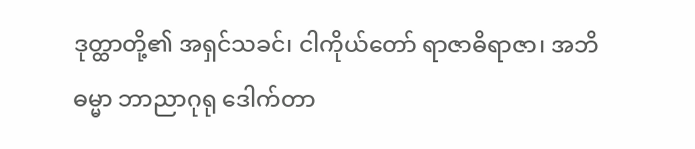ဒုတ္ထာတို့၏ အရှင်သခင်၊ ငါကိုယ်တော် ရာဇာဓိရာဇာ၊ အဘိဓမ္မာ ဘာညာဂုရု ဒေါက်တာ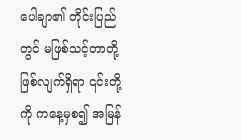ပေါချာ၏ တိုင်းပြည်တွင် မဖြစ်သင့်တာတို့ ဖြစ်လျက်ရှိရာ ၎င်းတို့ကို ကနေ့မှစ၍ အမြန်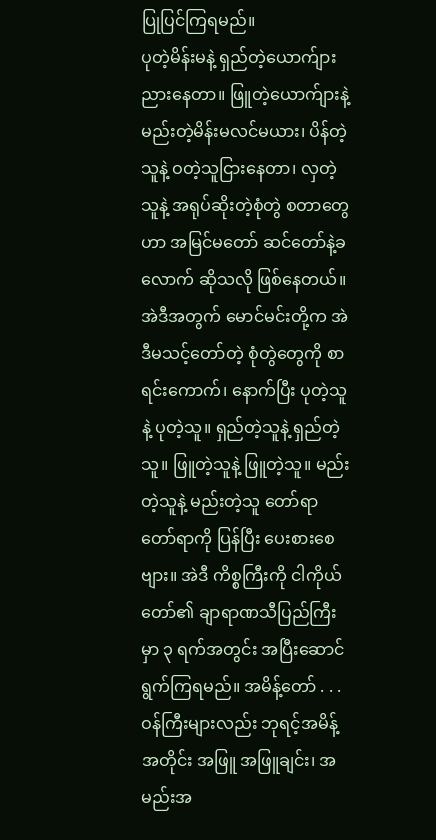ပြုပြင်ကြရမည်။
ပုတဲ့မိန်းမနဲ့ ရှည်တဲ့ယောက်ျား ညားနေတာ။ ဖြူတဲ့ယောက်ျားနဲ့ မည်းတဲ့မိန်းမလင်မယား၊ ပိန်တဲ့သူနဲ့ ဝတဲ့သူငြားနေတာ၊ လှတဲ့သူနဲ့ အရုပ်ဆိုးတဲ့စုံတွဲ စတာတွေဟာ အမြင်မတော် ဆင်တော်နဲ့ခလောက် ဆိုသလို ဖြစ်နေတယ်။ အဲဒီအတွက် မောင်မင်းတို့က အဲဒီမသင့်တော်တဲ့ စုံတွဲတွေကို စာရင်းကောက်၊ နောက်ပြီး ပုတဲ့သူနဲ့ ပုတဲ့သူ။ ရှည်တဲ့သူနဲ့ ရှည်တဲ့သူ။ ဖြူတဲ့သူနဲ့ ဖြူတဲ့သူ။ မည်းတဲ့သူနဲ့ မည်းတဲ့သူ တော်ရာတော်ရာကို ပြန်ပြီး ပေးစားစေဗျား။ အဲဒီ ကိစ္စကြီးကို ငါကိုယ်တော်၏ ချာရာဏသီပြည်ကြီးမှာ ၃ ရက်အတွင်း အပြီးဆောင်ရွက်ကြရမည်။ အမိန့်တော် . . .
ဝန်ကြီးများလည်း ဘုရင့်အမိန့်အတိုင်း အဖြူ အဖြူချင်း၊ အမည်းအ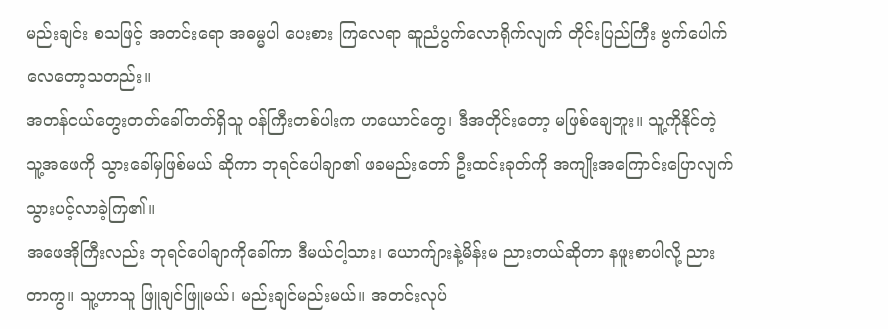မည်းချင်း စသဖြင့် အတင်းရော အဓမ္မပါ ပေးစား ကြလေရာ ဆူညံပွက်လောရိုက်လျက် တိုင်းပြည်ကြီး ဗွက်ပေါက်လေတော့သတည်း။
အတန်ငယ်တွေးတတ်ခေါ်တတ်ရှိသူ ဝန်ကြီးတစ်ပါးက ဟယောင်တွေ၊ ဒီအတိုင်းတော့ မဖြစ်ချေဘူး။ သူ့ကိုနိုင်တဲ့ သူ့အဖေကို သွားခေါ်မှဖြစ်မယ် ဆိုကာ ဘုရင်ပေါချာ၏ ဖခမည်းတော် ဦးထင်းခုတ်ကို အကျိုးအကြောင်းပြောလျက် သွားပင့်လာခဲ့ကြ၏။
အဖေအိုကြီးလည်း ဘုရင်ပေါချာကိုခေါ်ကာ ဒီမယ်ငါ့သား၊ ယောက်ျားနဲ့မိန်းမ ညားတယ်ဆိုတာ နဖူးစာပါလို့ ညားတာကွ။ သူ့ဟာသူ ဖြူချင်ဖြူမယ်၊ မည်းချင်မည်းမယ်။ အတင်းလုပ်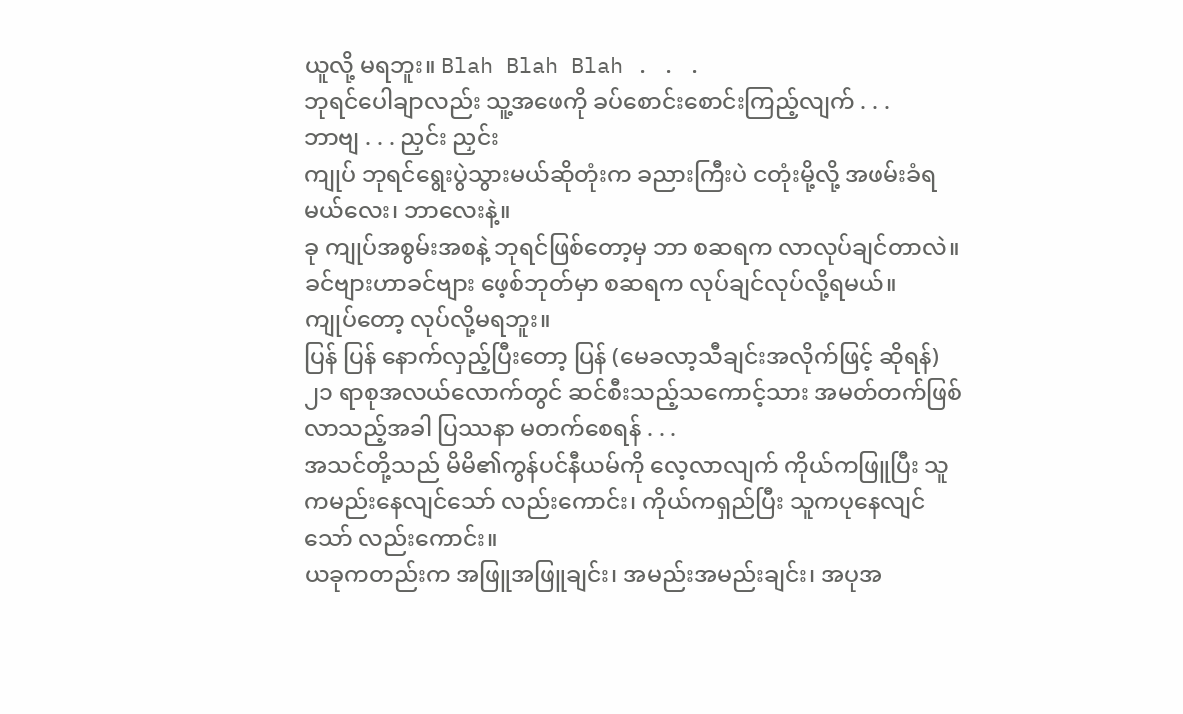ယူလို့ မရဘူး။ Blah Blah Blah . . .
ဘုရင်ပေါချာလည်း သူ့အဖေကို ခပ်စောင်းစောင်းကြည့်လျက် . . .
ဘာဗျ . . . ညှင်း ညှင်း
ကျုပ် ဘုရင်ရွေးပွဲသွားမယ်ဆိုတုံးက ခညားကြီးပဲ ငတုံးမို့လို့ အဖမ်းခံရမယ်လေး၊ ဘာလေးနဲ့။
ခု ကျုပ်အစွမ်းအစနဲ့ ဘုရင်ဖြစ်တော့မှ ဘာ စဆရက လာလုပ်ချင်တာလဲ။
ခင်ဗျားဟာခင်ဗျား ဖေ့စ်ဘုတ်မှာ စဆရက လုပ်ချင်လုပ်လို့ရမယ်။
ကျုပ်တော့ လုပ်လို့မရဘူး။
ပြန် ပြန် နောက်လှည့်ပြီးတော့ ပြန် (မေခလာ့သီချင်းအလိုက်ဖြင့် ဆိုရန်)
၂၁ ရာစုအလယ်လောက်တွင် ဆင်စီးသည့်သကောင့်သား အမတ်တက်ဖြစ်လာသည့်အခါ ပြဿနာ မတက်စေရန် . . .
အသင်တို့သည် မိမိ၏ကွန်ပင်နီယမ်ကို လေ့လာလျက် ကိုယ်ကဖြူပြီး သူကမည်းနေလျင်သော် လည်းကောင်း၊ ကိုယ်ကရှည်ပြီး သူကပုနေလျင်သော် လည်းကောင်း။
ယခုကတည်းက အဖြူအဖြူချင်း၊ အမည်းအမည်းချင်း၊ အပုအ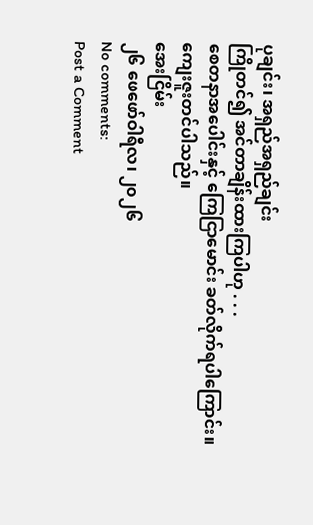ပုချင်း၊ အရှည်အရှည်ချင်း
ကြိုတင်၍ အင်တာချိန်းထားကြပါဟု . . .
စေတနာအပေါင်းနှင့် ကြေငြာမောင်း ခတ်လိုက်ရပါကြောင်း။
ကျေးဇူးတင်ပါသည်။
အေးငြိမ်း
၂၆ ဖေဖော်ဝါရီလ၊ ၂၀၂၆
No comments:
Post a Comment